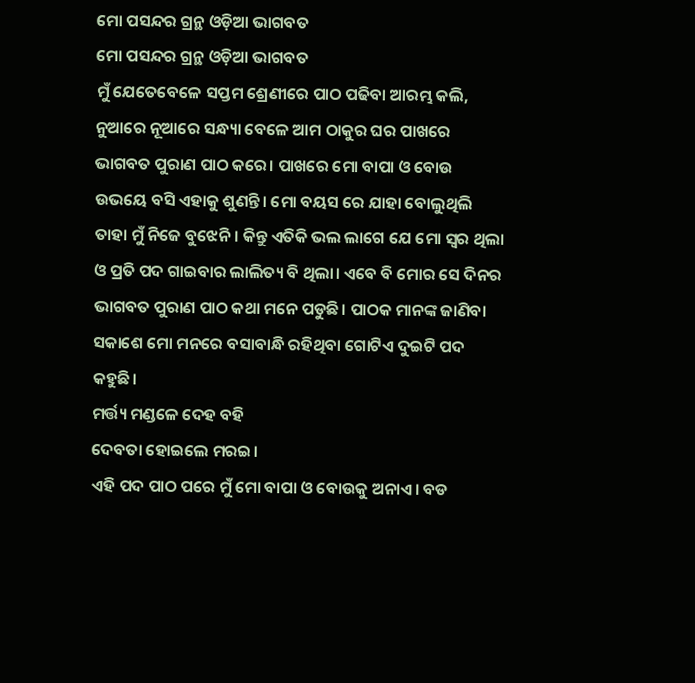ମୋ ପସନ୍ଦର ଗ୍ରନ୍ଥ ଓଡ଼ିଆ ଭାଗବତ
ମୋ ପସନ୍ଦର ଗ୍ରନ୍ଥ ଓଡ଼ିଆ ଭାଗବତ
ମୁଁ ଯେତେବେଳେ ସପ୍ତମ ଶ୍ରେଣୀରେ ପାଠ ପଢିବା ଆରମ୍ଭ କଲି, ନୁଆରେ ନୂଆରେ ସନ୍ଧ୍ୟା ବେଳେ ଆମ ଠାକୁର ଘର ପାଖରେ ଭାଗବତ ପୁରାଣ ପାଠ କରେ। ପାଖରେ ମୋ ବାପା ଓ ବୋଉ ଉଭୟେ ବସି ଏହାକୁ ଶୁଣନ୍ତି। ମୋ ବୟସ ରେ ଯାହା ବୋଲୁଥିଲି ତାହା ମୁଁ ନିଜେ ବୁଝେନି। କିନ୍ତୁ ଏତିକି ଭଲ ଲାଗେ ଯେ ମୋ ସ୍ଵର ଥିଲା ଓ ପ୍ରତି ପଦ ଗାଇବାର ଲାଲିତ୍ୟ ବି ଥିଲା। ଏବେ ବି ମୋର ସେ ଦିନର ଭାଗବତ ପୁରାଣ ପାଠ କଥା ମନେ ପଡୁଛି। ପାଠକ ମାନଙ୍କ ଜାଣିବା ସକାଶେ ମୋ ମନରେ ବସାବାନ୍ଧି ରହିଥିବା ଗୋଟିଏ ଦୁଇଟି ପଦ କହୁଛି।
ମର୍ତ୍ତ୍ୟ ମଣ୍ଡଳେ ଦେହ ବହି
ଦେବତା ହୋଇଲେ ମରଇ।
ଏହି ପଦ ପାଠ ପରେ ମୁଁ ମୋ ବାପା ଓ ବୋଉକୁ ଅନାଏ। ବଡ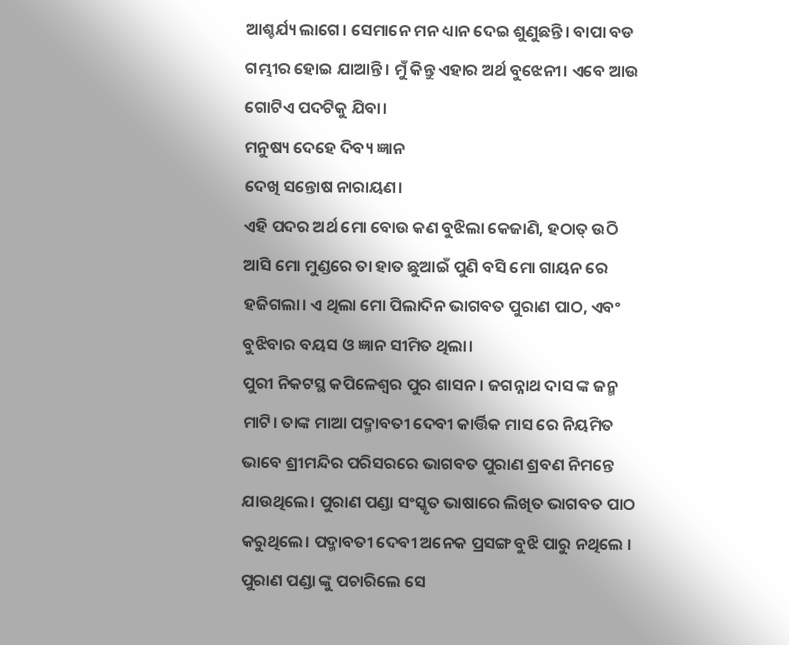ଆଶ୍ଚର୍ଯ୍ୟ ଲାଗେ। ସେମାନେ ମନ ଧ୍ୟାନ ଦେଇ ଶୁଣୁଛନ୍ତି। ବାପା ବଡ ଗମ୍ଭୀର ହୋଇ ଯାଆନ୍ତି। ମୁଁ କିନ୍ତୁ ଏହାର ଅର୍ଥ ବୁଝେନୀ। ଏବେ ଆଉ ଗୋଟିଏ ପଦଟିକୁ ଯିବା।
ମନୁଷ୍ୟ ଦେହେ ଦିବ୍ୟ ଜ୍ଞାନ
ଦେଖି ସନ୍ତୋଷ ନାରାୟଣ।
ଏହି ପଦର ଅର୍ଥ ମୋ ବୋଉ କଣ ବୁଝିଲା କେଜାଣି, ହଠାତ୍ ଉଠି ଆସି ମୋ ମୁଣ୍ଡରେ ତା ହାତ ଛୁଆଇଁ ପୁଣି ବସି ମୋ ଗାୟନ ରେ ହଜିଗଲା। ଏ ଥିଲା ମୋ ପିଲାଦିନ ଭାଗବତ ପୁରାଣ ପାଠ, ଏବଂ ବୁଝିବାର ବୟସ ଓ ଜ୍ଞାନ ସୀମିତ ଥିଲା।
ପୁରୀ ନିକଟସ୍ଥ କପିଳେଶ୍ୱର ପୁର ଶାସନ। ଜଗନ୍ନାଥ ଦାସ ଙ୍କ ଜନ୍ମ ମାଟି। ତାଙ୍କ ମାଆ ପଦ୍ମାବତୀ ଦେବୀ କାର୍ତ୍ତିକ ମାସ ରେ ନିୟମିତ ଭାବେ ଶ୍ରୀମନ୍ଦିର ପରିସରରେ ଭାଗବତ ପୁରାଣ ଶ୍ରବଣ ନିମନ୍ତେ ଯାଉଥିଲେ। ପୁରାଣ ପଣ୍ଡା ସଂସ୍କୃତ ଭାଷାରେ ଲିଖିତ ଭାଗବତ ପାଠ କରୁଥିଲେ। ପଦ୍ମାବତୀ ଦେବୀ ଅନେକ ପ୍ରସଙ୍ଗ ବୁଝି ପାରୁ ନଥିଲେ । ପୁରାଣ ପଣ୍ଡା ଙ୍କୁ ପଚାରିଲେ ସେ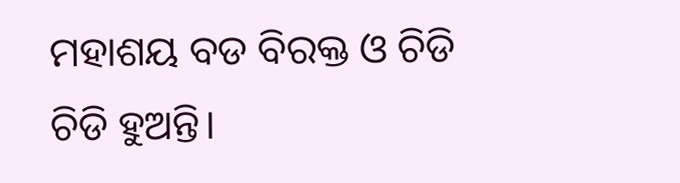ମହାଶୟ ବଡ ବିରକ୍ତ ଓ ଚିଡି ଚିଡି ହୁଅନ୍ତି।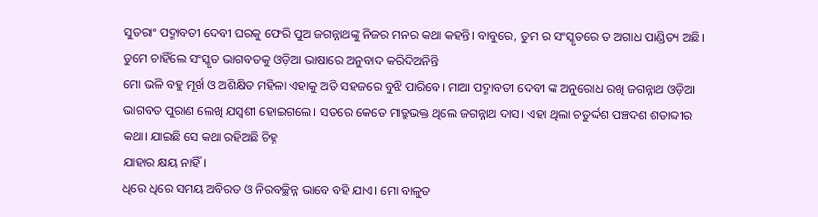ସୁତରାଂ ପଦ୍ମାବତୀ ଦେବୀ ଘରକୁ ଫେରି ପୁଅ ଜଗନ୍ନାଥଙ୍କୁ ନିଜର ମନର କଥା କହନ୍ତି। ବାବୁରେ, ତୁମ ର ସଂସ୍କୃତରେ ତ ଅଗାଧ ପାଣ୍ଡିତ୍ୟ ଅଛି। ତୁମେ ଚାହିଁଲେ ସଂସ୍କୃତ ଭାଗବତକୁ ଓଡ଼ିଆ ଭାଷାରେ ଅନୁବାଦ କରିଦିଅନିନ୍ତି
ମୋ ଭଳି ବହୁ ମୂର୍ଖ ଓ ଅଶିକ୍ଷିତ ମହିଳା ଏହାକୁ ଅତି ସହଜରେ ବୁଝି ପାରିବେ। ମାଆ ପଦ୍ମାବତୀ ଦେବୀ ଙ୍କ ଅନୁରୋଧ ରଖି ଜଗନ୍ନାଥ ଓଡ଼ିଆ ଭାଗବତ ପୁରାଣ ଲେଖି ଯସ୍ଵଶୀ ହୋଇଗଲେ। ସତରେ କେତେ ମାତ୍ରୁଭକ୍ତ ଥିଲେ ଜଗନ୍ନାଥ ଦାସ। ଏହା ଥିଲା ଚତୁର୍ଦ୍ଦଶ ପଞ୍ଚଦଶ ଶତାବ୍ଦୀର କଥା। ଯାଇଛି ସେ କଥା ରହିଅଛି ଚିହ୍ନ
ଯାହାର କ୍ଷୟ ନାହିଁ।
ଧିରେ ଧିରେ ସମୟ ଅବିରତ ଓ ନିରବଚ୍ଛିନ୍ନ ଭାବେ ବହି ଯାଏ। ମୋ ବାଳୁତ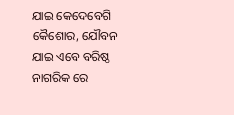ଯାଇ କେଦେବେଗି କୈଶୋର, ଯୌବନ ଯାଇ ଏବେ ବରିଷ୍ଠ ନାଗରିକ ରେ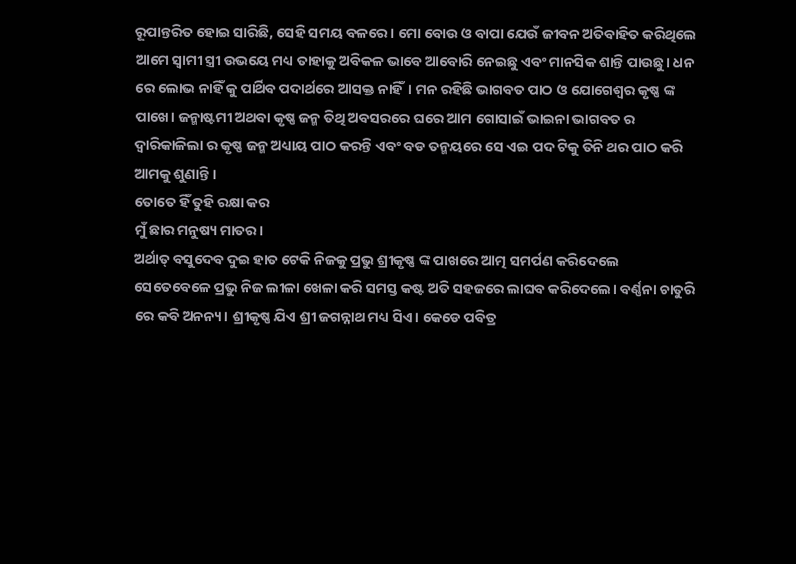ରୂପାନ୍ତରିତ ହୋଇ ସାରିଛି, ସେହି ସମୟ ବଳରେ। ମୋ ବୋଉ ଓ ବାପା ଯେଉଁ ଜୀବନ ଅତିବାହିତ କରିଥିଲେ ଆମେ ସ୍ଵାମୀ ସ୍ତ୍ରୀ ଉଭୟେ ମଧ୍ୟ ତାହାକୁ ଅବିକଳ ଭାବେ ଆବୋରି ନେଇଛୁ ଏବଂ ମାନସିକ ଶାନ୍ତି ପାଉଛୁ। ଧନ ରେ ଲୋଭ ନାହିଁ କୁ ପାର୍ଥିବ ପଦାର୍ଥରେ ଆସକ୍ତ ନାହିଁ। ମନ ରହିଛି ଭାଗବତ ପାଠ ଓ ଯୋଗେଶ୍ୱର କୃଷ୍ଣ ଙ୍କ ପାଖେ। ଜନ୍ମାଷ୍ଟମୀ ଅଥବା କୃଷ୍ଣ ଜନ୍ମ ତିଥି ଅବସରରେ ଘରେ ଆମ ଗୋସାଇଁ ଭାଇନା ଭାଗବତ ର ଦ୍ୱାରିକାଳିଲା ର କୃଷ୍ଣ ଜନ୍ମ ଅଧ୍ୟାୟ ପାଠ କରନ୍ତି ଏବଂ ବଡ ତନ୍ମୟରେ ସେ ଏଇ ପଦ ଟିକୁ ତିନି ଥର ପାଠ କରି ଆମକୁ ଶୁଣାନ୍ତି ।
ତୋତେ ହିଁ ତୁହି ରକ୍ଷା କର
ମୁଁ ଛାର ମନୁଷ୍ୟ ମାତର।
ଅର୍ଥାତ୍ ବସୁଦେବ ଦୁଇ ହାତ ଟେକି ନିଜକୁ ପ୍ରଭୁ ଶ୍ରୀକୃଷ୍ଣ ଙ୍କ ପାଖରେ ଆତ୍ମ ସମର୍ପଣ କରିଦେଲେ ସେତେବେଳେ ପ୍ରଭୁ ନିଜ ଲୀଳା ଖେଳା କରି ସମସ୍ତ କଷ୍ଟ ଅତି ସହଜରେ ଲାଘବ କରିଦେଲେ। ବର୍ଣ୍ଣନା ଚାତୁରି ରେ କବି ଅନନ୍ୟ। ଶ୍ରୀକୃଷ୍ଣ ଯିଏ ଶ୍ରୀ ଜଗନ୍ନାଥ ମଧ୍ୟ ସିଏ। କେଡେ ପବିତ୍ର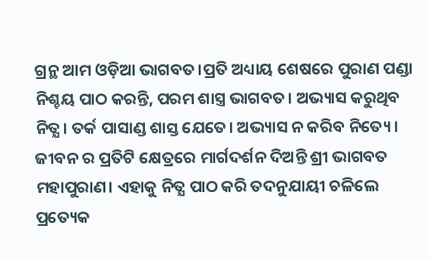ଗ୍ରନ୍ଥ ଆମ ଓଡ଼ିଆ ଭାଗବତ।ପ୍ରତି ଅଧ୍ୟାୟ ଶେଷରେ ପୁରାଣ ପଣ୍ଡା ନିଶ୍ଚୟ ପାଠ କରନ୍ତି, ପରମ ଶାସ୍ତ୍ର ଭାଗବତ। ଅଭ୍ୟାସ କରୁଥିବ ନିତ୍ଯ। ତର୍କ ପାସାଣ୍ଡ ଶାସ୍ତ ଯେତେ। ଅଭ୍ୟାସ ନ କରିବ ନିତ୍ୟେ। ଜୀବନ ର ପ୍ରତିଟି କ୍ଷେତ୍ରରେ ମାର୍ଗଦର୍ଶନ ଦିଅନ୍ତି ଶ୍ରୀ ଭାଗବତ ମହାପୁରାଣ। ଏହାକୁ ନିତ୍ଯ ପାଠ କରି ତଦନୁଯାୟୀ ଚଳିଲେ ପ୍ରତ୍ୟେକ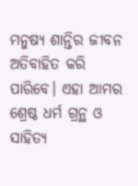ମନୁଷ୍ୟ ଶାନ୍ତିର ଜୀବନ ଅତିବାହିତ କରି ପାରିବେ। ଏହା ଆମର ଶ୍ରେଷ୍ଠ ଧର୍ମ ଗ୍ରନ୍ଥ ଓ ସାହିତ୍ୟ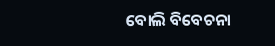ବୋଲି ବିବେଚନା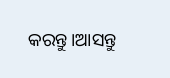କରନ୍ତୁ।ଆସନ୍ତୁ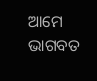ଆମେ ଭାଗବତ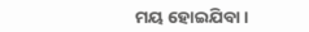ମୟ ହୋଇଯିବା।